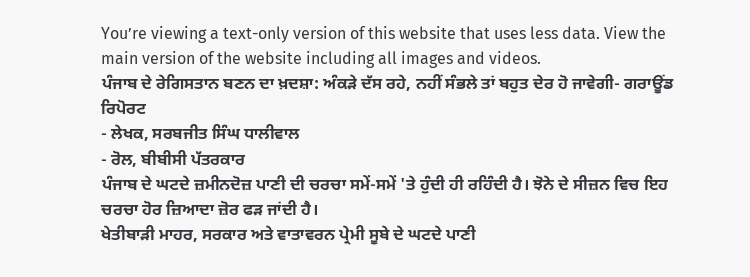You’re viewing a text-only version of this website that uses less data. View the main version of the website including all images and videos.
ਪੰਜਾਬ ਦੇ ਰੇਗਿਸਤਾਨ ਬਣਨ ਦਾ ਖ਼ਦਸ਼ਾ: ਅੰਕੜੇ ਦੱਸ ਰਹੇ, ਨਹੀਂ ਸੰਭਲੇ ਤਾਂ ਬਹੁਤ ਦੇਰ ਹੋ ਜਾਵੇਗੀ- ਗਰਾਊਂਡ ਰਿਪੋਰਟ
- ਲੇਖਕ, ਸਰਬਜੀਤ ਸਿੰਘ ਧਾਲੀਵਾਲ
- ਰੋਲ, ਬੀਬੀਸੀ ਪੱਤਰਕਾਰ
ਪੰਜਾਬ ਦੇ ਘਟਦੇ ਜ਼ਮੀਨਦੋਜ਼ ਪਾਣੀ ਦੀ ਚਰਚਾ ਸਮੇਂ-ਸਮੇਂ 'ਤੇ ਹੁੰਦੀ ਹੀ ਰਹਿੰਦੀ ਹੈ। ਝੋਨੇ ਦੇ ਸੀਜ਼ਨ ਵਿਚ ਇਹ ਚਰਚਾ ਹੋਰ ਜ਼ਿਆਦਾ ਜ਼ੋਰ ਫੜ ਜਾਂਦੀ ਹੈ।
ਖੇਤੀਬਾੜੀ ਮਾਹਰ, ਸਰਕਾਰ ਅਤੇ ਵਾਤਾਵਰਨ ਪ੍ਰੇਮੀ ਸੂਬੇ ਦੇ ਘਟਦੇ ਪਾਣੀ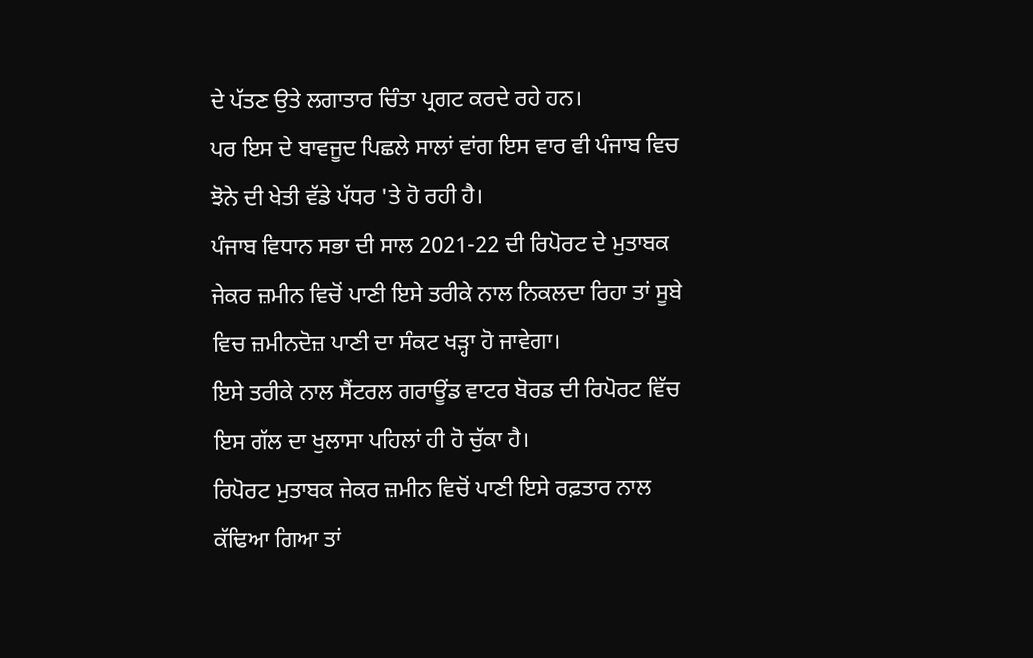ਦੇ ਪੱਤਣ ਉਤੇ ਲਗਾਤਾਰ ਚਿੰਤਾ ਪ੍ਰਗਟ ਕਰਦੇ ਰਹੇ ਹਨ।
ਪਰ ਇਸ ਦੇ ਬਾਵਜੂਦ ਪਿਛਲੇ ਸਾਲਾਂ ਵਾਂਗ ਇਸ ਵਾਰ ਵੀ ਪੰਜਾਬ ਵਿਚ ਝੋਨੇ ਦੀ ਖੇਤੀ ਵੱਡੇ ਪੱਧਰ 'ਤੇ ਹੋ ਰਹੀ ਹੈ।
ਪੰਜਾਬ ਵਿਧਾਨ ਸਭਾ ਦੀ ਸਾਲ 2021-22 ਦੀ ਰਿਪੋਰਟ ਦੇ ਮੁਤਾਬਕ ਜੇਕਰ ਜ਼ਮੀਨ ਵਿਚੋਂ ਪਾਣੀ ਇਸੇ ਤਰੀਕੇ ਨਾਲ ਨਿਕਲਦਾ ਰਿਹਾ ਤਾਂ ਸੂਬੇ ਵਿਚ ਜ਼ਮੀਨਦੋਜ਼ ਪਾਣੀ ਦਾ ਸੰਕਟ ਖੜ੍ਹਾ ਹੋ ਜਾਵੇਗਾ।
ਇਸੇ ਤਰੀਕੇ ਨਾਲ ਸੈਂਟਰਲ ਗਰਾਊਂਡ ਵਾਟਰ ਬੋਰਡ ਦੀ ਰਿਪੋਰਟ ਵਿੱਚ ਇਸ ਗੱਲ ਦਾ ਖੁਲਾਸਾ ਪਹਿਲਾਂ ਹੀ ਹੋ ਚੁੱਕਾ ਹੈ।
ਰਿਪੋਰਟ ਮੁਤਾਬਕ ਜੇਕਰ ਜ਼ਮੀਨ ਵਿਚੋਂ ਪਾਣੀ ਇਸੇ ਰਫ਼ਤਾਰ ਨਾਲ ਕੱਢਿਆ ਗਿਆ ਤਾਂ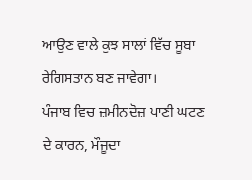ਆਉਣ ਵਾਲੇ ਕੁਝ ਸਾਲਾਂ ਵਿੱਚ ਸੂਬਾ ਰੇਗਿਸਤਾਨ ਬਣ ਜਾਵੇਗਾ।
ਪੰਜਾਬ ਵਿਚ ਜ਼ਮੀਨਦੋਜ਼ ਪਾਣੀ ਘਟਣ ਦੇ ਕਾਰਨ, ਮੌਜੂਦਾ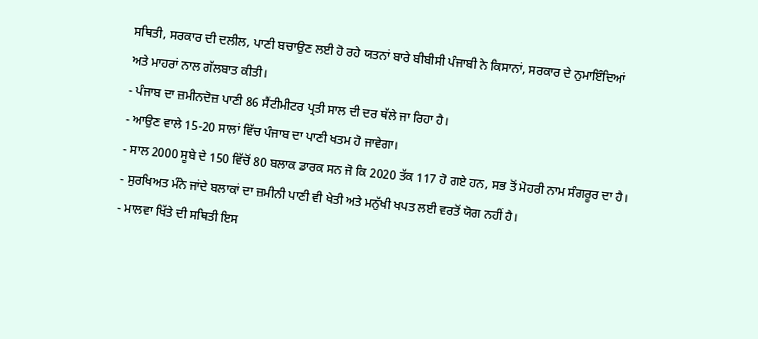ਸਥਿਤੀ, ਸਰਕਾਰ ਦੀ ਦਲੀਲ, ਪਾਣੀ ਬਚਾਉਣ ਲਈ ਹੋ ਰਹੇ ਯਤਨਾਂ ਬਾਰੇ ਬੀਬੀਸੀ ਪੰਜਾਬੀ ਨੇ ਕਿਸਾਨਾਂ, ਸਰਕਾਰ ਦੇ ਨੁਮਾਇੰਦਿਆਂ ਅਤੇ ਮਾਹਰਾਂ ਨਾਲ ਗੱਲਬਾਤ ਕੀਤੀ।
- ਪੰਜਾਬ ਦਾ ਜ਼ਮੀਨਦੋਜ਼ ਪਾਣੀ 86 ਸੈਂਟੀਮੀਟਰ ਪ੍ਰਤੀ ਸਾਲ ਦੀ ਦਰ ਥੱਲੇ ਜਾ ਰਿਹਾ ਹੈ।
- ਆਉਣ ਵਾਲੇ 15-20 ਸਾਲਾਂ ਵਿੱਚ ਪੰਜਾਬ ਦਾ ਪਾਣੀ ਖਤਮ ਹੋ ਜਾਵੇਗਾ।
- ਸਾਲ 2000 ਸੂਬੇ ਦੇ 150 ਵਿੱਚੋਂ 80 ਬਲਾਕ ਡਾਰਕ ਸਨ ਜੋ ਕਿ 2020 ਤੱਕ 117 ਹੋ ਗਏ ਹਨ, ਸਭ ਤੋਂ ਮੋਹਰੀ ਨਾਮ ਸੰਗਰੂਰ ਦਾ ਹੈ।
- ਸੁਰਖਿਅਤ ਮੰਨੇ ਜਾਂਦੇ ਬਲਾਕਾਂ ਦਾ ਜ਼ਮੀਨੀ ਪਾਣੀ ਵੀ ਖੇਤੀ ਅਤੇ ਮਨੁੱਖੀ ਖਪਤ ਲਈ ਵਰਤੋਂ ਯੋਗ ਨਹੀਂ ਹੈ।
- ਮਾਲਵਾ ਖਿੱਤੇ ਦੀ ਸਥਿਤੀ ਇਸ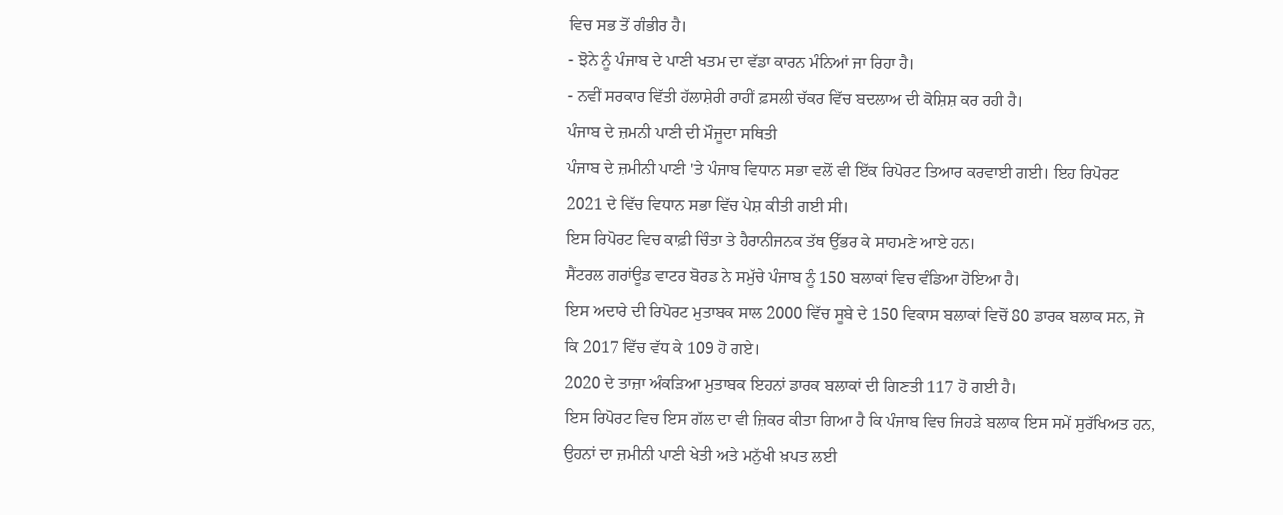ਵਿਚ ਸਭ ਤੋਂ ਗੰਭੀਰ ਹੈ।
- ਝੋਨੇ ਨੂੰ ਪੰਜਾਬ ਦੇ ਪਾਣੀ ਖਤਮ ਦਾ ਵੱਡਾ ਕਾਰਨ ਮੰਨਿਆਂ ਜਾ ਰਿਹਾ ਹੈ।
- ਨਵੀਂ ਸਰਕਾਰ ਵਿੱਤੀ ਹੱਲਾਸ਼ੇਰੀ ਰਾਹੀਂ ਫ਼ਸਲੀ ਚੱਕਰ ਵਿੱਚ ਬਦਲਾਅ ਦੀ ਕੋਸ਼ਿਸ਼ ਕਰ ਰਹੀ ਹੈ।
ਪੰਜਾਬ ਦੇ ਜ਼ਮਨੀ ਪਾਣੀ ਦੀ ਮੌਜੂਦਾ ਸਥਿਤੀ
ਪੰਜਾਬ ਦੇ ਜ਼ਮੀਨੀ ਪਾਣੀ 'ਤੇ ਪੰਜਾਬ ਵਿਧਾਨ ਸਭਾ ਵਲੋਂ ਵੀ ਇੱਕ ਰਿਪੋਰਟ ਤਿਆਰ ਕਰਵਾਈ ਗਈ। ਇਹ ਰਿਪੋਰਟ 2021 ਦੇ ਵਿੱਚ ਵਿਧਾਨ ਸਭਾ ਵਿੱਚ ਪੇਸ਼ ਕੀਤੀ ਗਈ ਸੀ।
ਇਸ ਰਿਪੋਰਟ ਵਿਚ ਕਾਫ਼ੀ ਚਿੰਤਾ ਤੇ ਹੈਰਾਨੀਜਨਕ ਤੱਥ ਉੱਭਰ ਕੇ ਸਾਹਮਣੇ ਆਏ ਹਨ।
ਸੈਂਟਰਲ ਗਰਾਂਊਡ ਵਾਟਰ ਬੋਰਡ ਨੇ ਸਮੁੱਚੇ ਪੰਜਾਬ ਨੂੰ 150 ਬਲਾਕਾਂ ਵਿਚ ਵੰਡਿਆ ਹੋਇਆ ਹੈ।
ਇਸ ਅਦਾਰੇ ਦੀ ਰਿਪੋਰਟ ਮੁਤਾਬਕ ਸਾਲ 2000 ਵਿੱਚ ਸੂਬੇ ਦੇ 150 ਵਿਕਾਸ ਬਲਾਕਾਂ ਵਿਚੋਂ 80 ਡਾਰਕ ਬਲਾਕ ਸਨ, ਜੋ ਕਿ 2017 ਵਿੱਚ ਵੱਧ ਕੇ 109 ਹੋ ਗਏ।
2020 ਦੇ ਤਾਜ਼ਾ ਅੰਕੜਿਆ ਮੁਤਾਬਕ ਇਹਨਾਂ ਡਾਰਕ ਬਲਾਕਾਂ ਦੀ ਗਿਣਤੀ 117 ਹੋ ਗਈ ਹੈ।
ਇਸ ਰਿਪੋਰਟ ਵਿਚ ਇਸ ਗੱਲ ਦਾ ਵੀ ਜ਼ਿਕਰ ਕੀਤਾ ਗਿਆ ਹੈ ਕਿ ਪੰਜਾਬ ਵਿਚ ਜਿਹੜੇ ਬਲਾਕ ਇਸ ਸਮੇਂ ਸੁਰੱਖਿਅਤ ਹਨ, ਉਹਨਾਂ ਦਾ ਜ਼ਮੀਨੀ ਪਾਣੀ ਖੇਤੀ ਅਤੇ ਮਨੁੱਖੀ ਖ਼ਪਤ ਲਈ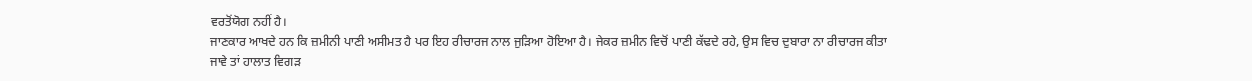ਵਰਤੋਂਯੋਗ ਨਹੀਂ ਹੈ।
ਜਾਣਕਾਰ ਆਖਦੇ ਹਨ ਕਿ ਜ਼ਮੀਨੀ ਪਾਣੀ ਅਸੀਮਤ ਹੈ ਪਰ ਇਹ ਰੀਚਾਰਜ ਨਾਲ ਜੁੜਿਆ ਹੋਇਆ ਹੈ। ਜੇਕਰ ਜ਼ਮੀਨ ਵਿਚੋਂ ਪਾਣੀ ਕੱਢਦੇ ਰਹੇ, ਉਸ ਵਿਚ ਦੁਬਾਰਾ ਨਾ ਰੀਚਾਰਜ ਕੀਤਾ ਜਾਵੇ ਤਾਂ ਹਾਲਾਤ ਵਿਗੜ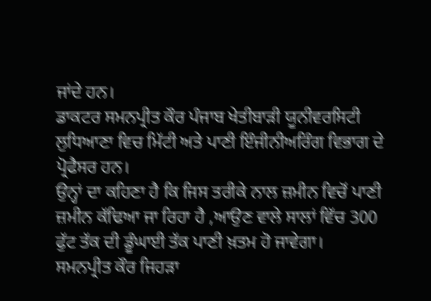ਜਾਂਦੇ ਹਨ।
ਡਾਕਟਰ ਸਮਨਪ੍ਰੀਤ ਕੌਰ ਪੰਜਾਬ ਖੇਤੀਬਾੜੀ ਯੂਨੀਵਰਸਿਟੀ ਲੁਧਿਆਣਾ ਵਿਚ ਮਿੱਟੀ ਅਤੇ ਪਾਣੀ ਇੰਜੀਨੀਅਰਿੰਗ ਵਿਭਾਗ ਦੇ ਪ੍ਰੋਫੈਸਰ ਹਨ।
ਉਨ੍ਹਾਂ ਦਾ ਕਹਿਣਾ ਹੈ ਕਿ ਜਿਸ ਤਰੀਕੇ ਨਾਲ ਜ਼ਮੀਨ ਵਿਚੋਂ ਪਾਣੀ ਜ਼ਮੀਨ ਕੱਢਿਆ ਜਾ ਰਿਹਾ ਹੈ ,ਆਉਣ ਵਾਲੇ ਸਾਲਾਂ ਵਿੱਚ 300 ਫੁੱਟ ਤੱਕ ਦੀ ਡੂੰਘਾਈ ਤੱਕ ਪਾਣੀ ਖ਼ਤਮ ਹੋ ਜਾਵੇਗਾ।
ਸਮਨਪ੍ਰੀਤ ਕੌਰ ਜਿਹੜਾ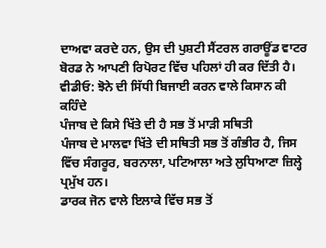ਦਾਅਵਾ ਕਰਦੇ ਹਨ, ਉਸ ਦੀ ਪੁਸ਼ਟੀ ਸੈਂਟਰਲ ਗਰਾਊਂਡ ਵਾਟਰ ਬੋਰਡ ਨੇ ਆਪਣੀ ਰਿਪੋਰਟ ਵਿੱਚ ਪਹਿਲਾਂ ਹੀ ਕਰ ਦਿੱਤੀ ਹੈ।
ਵੀਡੀਓ: ਝੋਨੇ ਦੀ ਸਿੱਧੀ ਬਿਜਾਈ ਕਰਨ ਵਾਲੇ ਕਿਸਾਨ ਕੀ ਕਹਿੰਦੇ
ਪੰਜਾਬ ਦੇ ਕਿਸੇ ਖਿੱਤੇ ਦੀ ਹੈ ਸਭ ਤੋਂ ਮਾੜੀ ਸਥਿਤੀ
ਪੰਜਾਬ ਦੇ ਮਾਲਵਾ ਖਿੱਤੇ ਦੀ ਸਥਿਤੀ ਸਭ ਤੋਂ ਗੰਭੀਰ ਹੈ, ਜਿਸ ਵਿੱਚ ਸੰਗਰੂਰ, ਬਰਨਾਲਾ, ਪਟਿਆਲਾ ਅਤੇ ਲੁਧਿਆਣਾ ਜ਼ਿਲ੍ਹੇ ਪ੍ਰਮੁੱਖ ਹਨ।
ਡਾਰਕ ਜੋਨ ਵਾਲੇ ਇਲਾਕੇ ਵਿੱਚ ਸਭ ਤੋਂ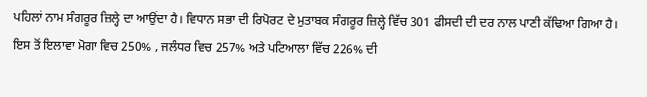ਪਹਿਲਾਂ ਨਾਮ ਸੰਗਰੂਰ ਜ਼ਿਲ੍ਹੇ ਦਾ ਆਉਂਦਾ ਹੈ। ਵਿਧਾਨ ਸਭਾ ਦੀ ਰਿਪੋਰਟ ਦੇ ਮੁਤਾਬਕ ਸੰਗਰੂਰ ਜ਼ਿਲ੍ਹੇ ਵਿੱਚ 301 ਫੀਸਦੀ ਦੀ ਦਰ ਨਾਲ ਪਾਣੀ ਕੱਢਿਆ ਗਿਆ ਹੈ।
ਇਸ ਤੋਂ ਇਲਾਵਾ ਮੋਗਾ ਵਿਚ 250% , ਜਲੰਧਰ ਵਿਚ 257% ਅਤੇ ਪਟਿਆਲਾ ਵਿੱਚ 226% ਦੀ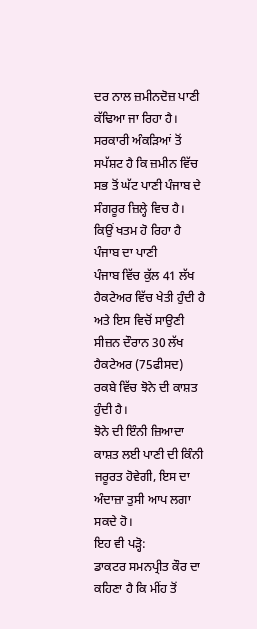ਦਰ ਨਾਲ ਜ਼ਮੀਨਦੋਜ਼ ਪਾਣੀ ਕੱਢਿਆ ਜਾ ਰਿਹਾ ਹੈ।
ਸਰਕਾਰੀ ਅੰਕੜਿਆਂ ਤੋਂ ਸਪੱਸ਼ਟ ਹੈ ਕਿ ਜ਼ਮੀਨ ਵਿੱਚ ਸਭ ਤੋਂ ਘੱਟ ਪਾਣੀ ਪੰਜਾਬ ਦੇ ਸੰਗਰੂਰ ਜ਼ਿਲ੍ਹੇ ਵਿਚ ਹੈ।
ਕਿਉਂ ਖਤਮ ਹੋ ਰਿਹਾ ਹੈ ਪੰਜਾਬ ਦਾ ਪਾਣੀ
ਪੰਜਾਬ ਵਿੱਚ ਕੁੱਲ 41 ਲੱਖ ਹੈਕਟੇਅਰ ਵਿੱਚ ਖੇਤੀ ਹੁੰਦੀ ਹੈ ਅਤੇ ਇਸ ਵਿਚੋਂ ਸਾਉਣੀ ਸੀਜ਼ਨ ਦੌਰਾਨ 30 ਲੱਖ ਹੈਕਟੇਅਰ (75ਫੀਸਦ) ਰਕਬੇ ਵਿੱਚ ਝੋਨੇ ਦੀ ਕਾਸ਼ਤ ਹੁੰਦੀ ਹੈ।
ਝੋਨੇ ਦੀ ਇੰਨੀ ਜ਼ਿਆਦਾ ਕਾਸ਼ਤ ਲਈ ਪਾਣੀ ਦੀ ਕਿੰਨੀ ਜਰੂਰਤ ਹੋਵੇਗੀ, ਇਸ ਦਾ ਅੰਦਾਜ਼ਾ ਤੁਸੀ ਆਪ ਲਗਾ ਸਕਦੇ ਹੋ।
ਇਹ ਵੀ ਪੜ੍ਹੋ:
ਡਾਕਟਰ ਸਮਨਪ੍ਰੀਤ ਕੌਰ ਦਾ ਕਹਿਣਾ ਹੈ ਕਿ ਮੀਂਹ ਤੋਂ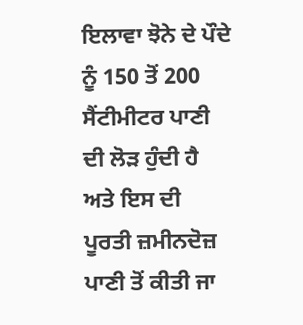ਇਲਾਵਾ ਝੋਨੇ ਦੇ ਪੌਦੇ ਨੂੰ 150 ਤੋਂ 200 ਸੈਂਟੀਮੀਟਰ ਪਾਣੀ ਦੀ ਲੋੜ ਹੁੰਦੀ ਹੈ ਅਤੇ ਇਸ ਦੀ ਪੂਰਤੀ ਜ਼ਮੀਨਦੋਜ਼ ਪਾਣੀ ਤੋਂ ਕੀਤੀ ਜਾ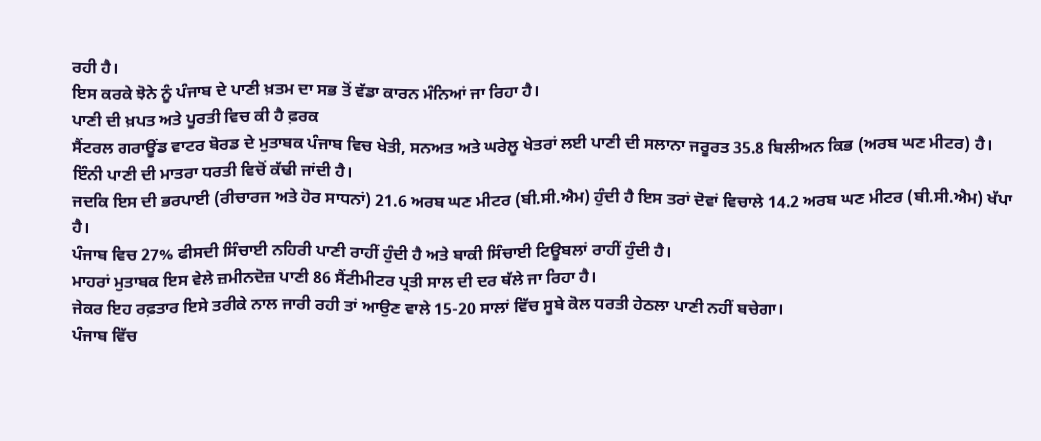ਰਹੀ ਹੈ।
ਇਸ ਕਰਕੇ ਝੋਨੇ ਨੂੰ ਪੰਜਾਬ ਦੇ ਪਾਣੀ ਖ਼ਤਮ ਦਾ ਸਭ ਤੋਂ ਵੱਡਾ ਕਾਰਨ ਮੰਨਿਆਂ ਜਾ ਰਿਹਾ ਹੈ।
ਪਾਣੀ ਦੀ ਖ਼ਪਤ ਅਤੇ ਪੂਰਤੀ ਵਿਚ ਕੀ ਹੈ ਫ਼ਰਕ
ਸੈਂਟਰਲ ਗਰਾਊਂਡ ਵਾਟਰ ਬੋਰਡ ਦੇ ਮੁਤਾਬਕ ਪੰਜਾਬ ਵਿਚ ਖੇਤੀ, ਸਨਅਤ ਅਤੇ ਘਰੇਲੂ ਖੇਤਰਾਂ ਲਈ ਪਾਣੀ ਦੀ ਸਲਾਨਾ ਜਰੂਰਤ 35.8 ਬਿਲੀਅਨ ਕਿਭ (ਅਰਬ ਘਣ ਮੀਟਰ) ਹੈ। ਇੰਨੀ ਪਾਣੀ ਦੀ ਮਾਤਰਾ ਧਰਤੀ ਵਿਚੋਂ ਕੱਢੀ ਜਾਂਦੀ ਹੈ।
ਜਦਕਿ ਇਸ ਦੀ ਭਰਪਾਈ (ਰੀਚਾਰਜ ਅਤੇ ਹੋਰ ਸਾਧਨਾਂ) 21.6 ਅਰਬ ਘਣ ਮੀਟਰ (ਬੀ.ਸੀ.ਐਮ) ਹੁੰਦੀ ਹੈ ਇਸ ਤਰਾਂ ਦੋਵਾਂ ਵਿਚਾਲੇ 14.2 ਅਰਬ ਘਣ ਮੀਟਰ (ਬੀ.ਸੀ.ਐਮ) ਖੱਪਾ ਹੈ।
ਪੰਜਾਬ ਵਿਚ 27% ਫੀਸਦੀ ਸਿੰਚਾਈ ਨਹਿਰੀ ਪਾਣੀ ਰਾਹੀਂ ਹੁੰਦੀ ਹੈ ਅਤੇ ਬਾਕੀ ਸਿੰਚਾਈ ਟਿਊਬਲਾਂ ਰਾਹੀਂ ਹੁੰਦੀ ਹੈ।
ਮਾਹਰਾਂ ਮੁਤਾਬਕ ਇਸ ਵੇਲੇ ਜ਼ਮੀਨਦੋਜ਼ ਪਾਣੀ 86 ਸੈਂਟੀਮੀਟਰ ਪ੍ਰਤੀ ਸਾਲ ਦੀ ਦਰ ਥੱਲੇ ਜਾ ਰਿਹਾ ਹੈ।
ਜੇਕਰ ਇਹ ਰਫ਼ਤਾਰ ਇਸੇ ਤਰੀਕੇ ਨਾਲ ਜਾਰੀ ਰਹੀ ਤਾਂ ਆਉਣ ਵਾਲੇ 15-20 ਸਾਲਾਂ ਵਿੱਚ ਸੂਬੇ ਕੋਲ ਧਰਤੀ ਹੇਠਲਾ ਪਾਣੀ ਨਹੀਂ ਬਚੇਗਾ।
ਪੰਜਾਬ ਵਿੱਚ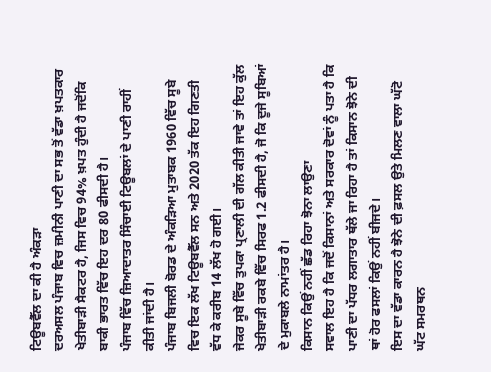ਟਿਊਬਵੈੱਲ ਦਾ ਕੀ ਹੈ ਅੰਕੜਾ
ਦਰਅਸਲ ਪੰਜਾਬ ਵਿਚ ਜ਼ਮੀਨੀ ਪਾਣੀ ਦਾ ਸਭ ਤੋਂ ਵੱਡਾ ਖ਼ਪਤਕਾਰ ਖੇਤੀਬਾੜੀ ਸੈਕਟਰ ਹੈ, ਜਿਸ ਵਿਚ 94% ਖ਼ਪਤ ਹੁੰਦੀ ਹੈ ਜਦੋਂਕਿ ਬਾਕੀ ਭਾਰਤ ਵਿੱਚ ਇਹ ਦਰ 80 ਫੀਸਦੀ ਹੈ।
ਪੰਜਾਬ ਵਿੱਚ ਜ਼ਿਆਦਾਤਰ ਸਿੰਚਾਈ ਟਿਊਬਲਾਂ ਦੇ ਪਾਣੀ ਰਾਹੀਂ ਕੀਤੀ ਜਾਂਦੀ ਹੈ।
ਪੰਜਾਬ ਬਿਜਲੀ ਬੋਰਡ ਦੇ ਅੰਕੜਿਆ ਮੁਤਾਬਕ 1960 ਵਿੱਚ ਸੂਬੇ ਵਿਚ ਇਕ ਲੱਖ ਟਿਊਬਵੈੱਲ ਸਨ ਅਤੇ 2020 ਤੱਕ ਇਹ ਗਿਣਤੀ ਵੱਧ ਕੇ ਕਰੀਬ 14 ਲੱਖ ਹੋ ਗਈ।
ਜੇਕਰ ਸੂਬੇ ਵਿੱਚ ਤੁਪਕਾ ਪ੍ਰਣਾਲੀ ਦੀ ਗੱਲ ਕੀਤੀ ਜਾਵੇ ਤਾਂ ਇਹ ਕੁੱਲ ਖੇਤੀਬਾੜੀ ਰਕਬੇ ਵਿੱਚ ਸਿਰਫ 1.2 ਫੀਸਦੀ ਹੈ, ਜੋ ਕਿ ਦੂਜੇ ਸੂਬਿਆਂ ਦੇ ਮੁਕਾਬਲੇ ਨਾਮਾਂਤਰ ਹੈ।
ਕਿਸਾਨ ਕਿਉਂ ਨਹੀਂ ਛੱਡ ਰਿਹਾ ਝੋਨਾ ਲਾਉਣਾ
ਸਵਾਲ ਇਹ ਹੈ ਕਿ ਜਦੋਂ ਕਿਸਾਨਾਂ ਅਤੇ ਸਰਕਾਰ ਦੋਵਾਂ ਨੂੰ ਪਤਾ ਹੈ ਕਿ ਪਾਣੀ ਦਾ ਪੱਧਰ ਲਗਾਤਾਰ ਥੱਲੇ ਜਾ ਰਿਹਾ ਹੈ ਤਾਂ ਕਿਸਾਨ ਝੋਨੇ ਦੀ ਥਾਂ ਹੋਰ ਫਸਲਾਂ ਕਿਉਂ ਨਹੀਂ ਬੀਜਦੇ।
ਇਸ ਦਾ ਵੱਡਾ ਕਾਰਨ ਹੈ ਝੋਨੇ ਦੀ ਫ਼ਸਲ ਉਤੇ ਮਿਲਣ ਵਾਲਾ ਘੱਟੋ ਘੱਟ ਸਮਰਥਨ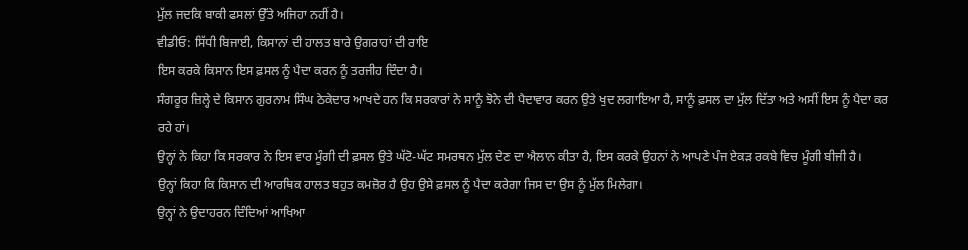ਮੁੱਲ ਜਦਕਿ ਬਾਕੀ ਫਸਲਾਂ ਉੱਤੇ ਅਜਿਹਾ ਨਹੀਂ ਹੈ।
ਵੀਡੀਓ: ਸਿੱਧੀ ਬਿਜਾਈ, ਕਿਸਾਨਾਂ ਦੀ ਹਾਲਤ ਬਾਰੇ ਉਗਰਾਹਾਂ ਦੀ ਰਾਇ
ਇਸ ਕਰਕੇ ਕਿਸਾਨ ਇਸ ਫ਼ਸਲ ਨੂੰ ਪੈਦਾ ਕਰਨ ਨੂੰ ਤਰਜੀਹ ਦਿੰਦਾ ਹੈ।
ਸੰਗਰੂਰ ਜ਼ਿਲ੍ਹੇ ਦੇ ਕਿਸਾਨ ਗੁਰਨਾਮ ਸਿੰਘ ਠੇਕੇਦਾਰ ਆਖਦੇ ਹਨ ਕਿ ਸਰਕਾਰਾਂ ਨੇ ਸਾਨੂੰ ਝੋਨੇ ਦੀ ਪੈਦਾਵਾਰ ਕਰਨ ਉਤੇ ਖੁਦ ਲਗਾਇਆ ਹੈ, ਸਾਨੂੰ ਫ਼ਸਲ ਦਾ ਮੁੱਲ ਦਿੱਤਾ ਅਤੇ ਅਸੀਂ ਇਸ ਨੂੰ ਪੈਦਾ ਕਰ ਰਹੇ ਹਾਂ।
ਉਨ੍ਹਾਂ ਨੇ ਕਿਹਾ ਕਿ ਸਰਕਾਰ ਨੇ ਇਸ ਵਾਰ ਮੂੰਗੀ ਦੀ ਫ਼ਸਲ ਉਤੇ ਘੱਟੋ-ਘੱਟ ਸਮਰਥਨ ਮੁੱਲ ਦੇਣ ਦਾ ਐਲਾਨ ਕੀਤਾ ਹੈ, ਇਸ ਕਰਕੇ ਉਹਨਾਂ ਨੇ ਆਪਣੇ ਪੰਜ ਏਕੜ ਰਕਬੇ ਵਿਚ ਮੂੰਗੀ ਬੀਜੀ ਹੈ।
ਉਨ੍ਹਾਂ ਕਿਹਾ ਕਿ ਕਿਸਾਨ ਦੀ ਆਰਥਿਕ ਹਾਲਤ ਬਹੁਤ ਕਮਜ਼ੋਰ ਹੈ ਉਹ ਉਸੇ ਫ਼ਸਲ ਨੂੰ ਪੈਦਾ ਕਰੇਗਾ ਜਿਸ ਦਾ ਉਸ ਨੂੰ ਮੁੱਲ ਮਿਲੇਗਾ।
ਉਨ੍ਹਾਂ ਨੇ ਉਦਾਹਰਨ ਦਿੰਦਿਆਂ ਆਖਿਆ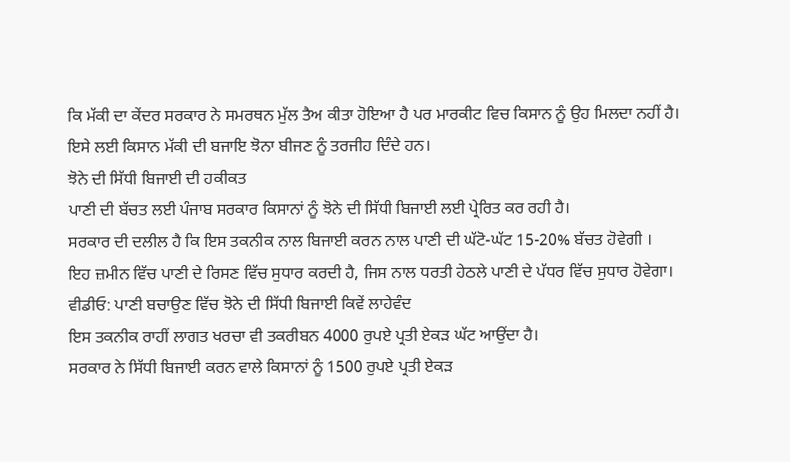ਕਿ ਮੱਕੀ ਦਾ ਕੇਂਦਰ ਸਰਕਾਰ ਨੇ ਸਮਰਥਨ ਮੁੱਲ ਤੈਅ ਕੀਤਾ ਹੋਇਆ ਹੈ ਪਰ ਮਾਰਕੀਟ ਵਿਚ ਕਿਸਾਨ ਨੂੰ ਉਹ ਮਿਲਦਾ ਨਹੀਂ ਹੈ।
ਇਸੇ ਲਈ ਕਿਸਾਨ ਮੱਕੀ ਦੀ ਬਜਾਇ ਝੋਨਾ ਬੀਜਣ ਨੂੰ ਤਰਜੀਹ ਦਿੰਦੇ ਹਨ।
ਝੋਨੇ ਦੀ ਸਿੱਧੀ ਬਿਜਾਈ ਦੀ ਹਕੀਕਤ
ਪਾਣੀ ਦੀ ਬੱਚਤ ਲਈ ਪੰਜਾਬ ਸਰਕਾਰ ਕਿਸਾਨਾਂ ਨੂੰ ਝੋਨੇ ਦੀ ਸਿੱਧੀ ਬਿਜਾਈ ਲਈ ਪ੍ਰੇਰਿਤ ਕਰ ਰਹੀ ਹੈ।
ਸਰਕਾਰ ਦੀ ਦਲੀਲ ਹੈ ਕਿ ਇਸ ਤਕਨੀਕ ਨਾਲ ਬਿਜਾਈ ਕਰਨ ਨਾਲ ਪਾਣੀ ਦੀ ਘੱਟੋ-ਘੱਟ 15-20% ਬੱਚਤ ਹੋਵੇਗੀ ।
ਇਹ ਜ਼ਮੀਨ ਵਿੱਚ ਪਾਣੀ ਦੇ ਰਿਸਣ ਵਿੱਚ ਸੁਧਾਰ ਕਰਦੀ ਹੈ, ਜਿਸ ਨਾਲ ਧਰਤੀ ਹੇਠਲੇ ਪਾਣੀ ਦੇ ਪੱਧਰ ਵਿੱਚ ਸੁਧਾਰ ਹੋਵੇਗਾ।
ਵੀਡੀਓ: ਪਾਣੀ ਬਚਾਉਣ ਵਿੱਚ ਝੋਨੇ ਦੀ ਸਿੱਧੀ ਬਿਜਾਈ ਕਿਵੇਂ ਲਾਹੇਵੰਦ
ਇਸ ਤਕਨੀਕ ਰਾਹੀਂ ਲਾਗਤ ਖਰਚਾ ਵੀ ਤਕਰੀਬਨ 4000 ਰੁਪਏ ਪ੍ਰਤੀ ਏਕੜ ਘੱਟ ਆਉਂਦਾ ਹੈ।
ਸਰਕਾਰ ਨੇ ਸਿੱਧੀ ਬਿਜਾਈ ਕਰਨ ਵਾਲੇ ਕਿਸਾਨਾਂ ਨੂੰ 1500 ਰੁਪਏ ਪ੍ਰਤੀ ਏਕੜ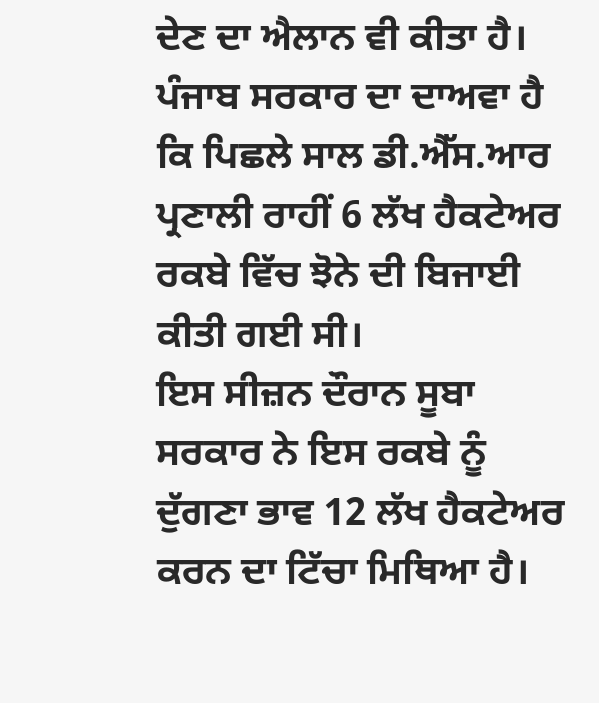ਦੇਣ ਦਾ ਐਲਾਨ ਵੀ ਕੀਤਾ ਹੈ।
ਪੰਜਾਬ ਸਰਕਾਰ ਦਾ ਦਾਅਵਾ ਹੈ ਕਿ ਪਿਛਲੇ ਸਾਲ ਡੀ.ਐੱਸ.ਆਰ ਪ੍ਰਣਾਲੀ ਰਾਹੀਂ 6 ਲੱਖ ਹੈਕਟੇਅਰ ਰਕਬੇ ਵਿੱਚ ਝੋਨੇ ਦੀ ਬਿਜਾਈ ਕੀਤੀ ਗਈ ਸੀ।
ਇਸ ਸੀਜ਼ਨ ਦੌਰਾਨ ਸੂਬਾ ਸਰਕਾਰ ਨੇ ਇਸ ਰਕਬੇ ਨੂੰ ਦੁੱਗਣਾ ਭਾਵ 12 ਲੱਖ ਹੈਕਟੇਅਰ ਕਰਨ ਦਾ ਟਿੱਚਾ ਮਿਥਿਆ ਹੈ।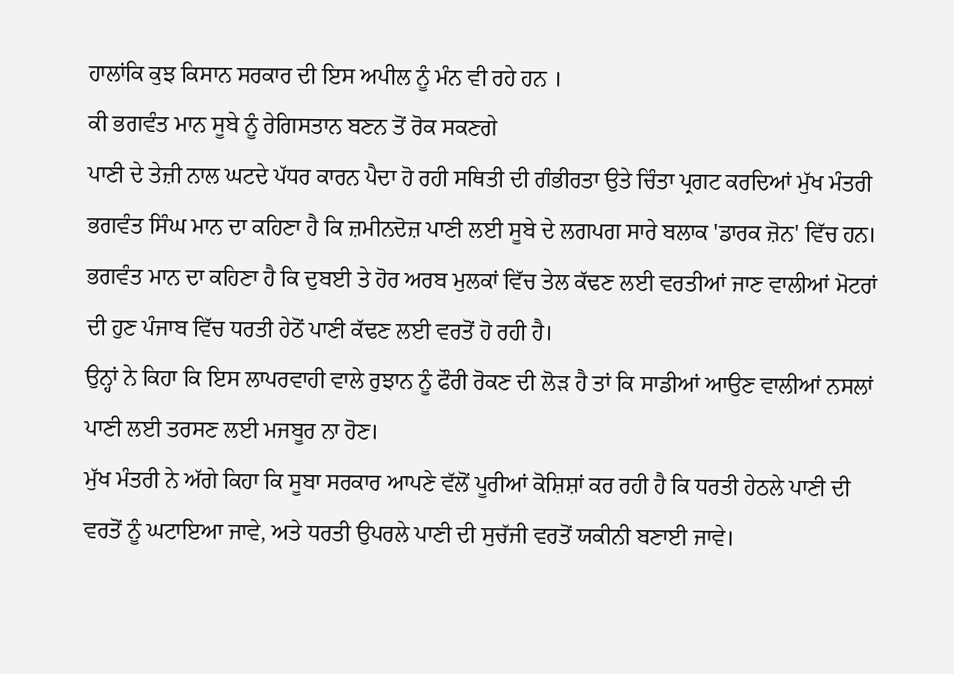ਹਾਲਾਂਕਿ ਕੁਝ ਕਿਸਾਨ ਸਰਕਾਰ ਦੀ ਇਸ ਅਪੀਲ ਨੂੰ ਮੰਨ ਵੀ ਰਹੇ ਹਨ ।
ਕੀ ਭਗਵੰਤ ਮਾਨ ਸੂਬੇ ਨੂੰ ਰੇਗਿਸਤਾਨ ਬਣਨ ਤੋਂ ਰੋਕ ਸਕਣਗੇ
ਪਾਣੀ ਦੇ ਤੇਜ਼ੀ ਨਾਲ ਘਟਦੇ ਪੱਧਰ ਕਾਰਨ ਪੈਦਾ ਹੋ ਰਹੀ ਸਥਿਤੀ ਦੀ ਗੰਭੀਰਤਾ ਉਤੇ ਚਿੰਤਾ ਪ੍ਰਗਟ ਕਰਦਿਆਂ ਮੁੱਖ ਮੰਤਰੀ ਭਗਵੰਤ ਸਿੰਘ ਮਾਨ ਦਾ ਕਹਿਣਾ ਹੈ ਕਿ ਜ਼ਮੀਨਦੋਜ਼ ਪਾਣੀ ਲਈ ਸੂਬੇ ਦੇ ਲਗਪਗ ਸਾਰੇ ਬਲਾਕ 'ਡਾਰਕ ਜ਼ੋਨ' ਵਿੱਚ ਹਨ।
ਭਗਵੰਤ ਮਾਨ ਦਾ ਕਹਿਣਾ ਹੈ ਕਿ ਦੁਬਈ ਤੇ ਹੋਰ ਅਰਬ ਮੁਲਕਾਂ ਵਿੱਚ ਤੇਲ ਕੱਢਣ ਲਈ ਵਰਤੀਆਂ ਜਾਣ ਵਾਲੀਆਂ ਮੋਟਰਾਂ ਦੀ ਹੁਣ ਪੰਜਾਬ ਵਿੱਚ ਧਰਤੀ ਹੇਠੋਂ ਪਾਣੀ ਕੱਢਣ ਲਈ ਵਰਤੋਂ ਹੋ ਰਹੀ ਹੈ।
ਉਨ੍ਹਾਂ ਨੇ ਕਿਹਾ ਕਿ ਇਸ ਲਾਪਰਵਾਹੀ ਵਾਲੇ ਰੁਝਾਨ ਨੂੰ ਫੌਰੀ ਰੋਕਣ ਦੀ ਲੋੜ ਹੈ ਤਾਂ ਕਿ ਸਾਡੀਆਂ ਆਉਣ ਵਾਲੀਆਂ ਨਸਲਾਂ ਪਾਣੀ ਲਈ ਤਰਸਣ ਲਈ ਮਜਬੂਰ ਨਾ ਹੋਣ।
ਮੁੱਖ ਮੰਤਰੀ ਨੇ ਅੱਗੇ ਕਿਹਾ ਕਿ ਸੂਬਾ ਸਰਕਾਰ ਆਪਣੇ ਵੱਲੋਂ ਪੂਰੀਆਂ ਕੋਸ਼ਿਸ਼ਾਂ ਕਰ ਰਹੀ ਹੈ ਕਿ ਧਰਤੀ ਹੇਠਲੇ ਪਾਣੀ ਦੀ ਵਰਤੋਂ ਨੂੰ ਘਟਾਇਆ ਜਾਵੇ, ਅਤੇ ਧਰਤੀ ਉਪਰਲੇ ਪਾਣੀ ਦੀ ਸੁਚੱਜੀ ਵਰਤੋਂ ਯਕੀਨੀ ਬਣਾਈ ਜਾਵੇ।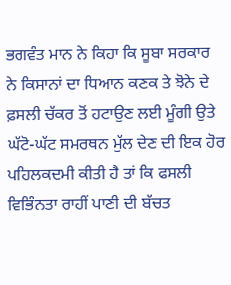ਭਗਵੰਤ ਮਾਨ ਨੇ ਕਿਹਾ ਕਿ ਸੂਬਾ ਸਰਕਾਰ ਨੇ ਕਿਸਾਨਾਂ ਦਾ ਧਿਆਨ ਕਣਕ ਤੇ ਝੋਨੇ ਦੇ ਫ਼ਸਲੀ ਚੱਕਰ ਤੋਂ ਹਟਾਉਣ ਲਈ ਮੂੰਗੀ ਉਤੇ ਘੱਟੋ-ਘੱਟ ਸਮਰਥਨ ਮੁੱਲ ਦੇਣ ਦੀ ਇਕ ਹੋਰ ਪਹਿਲਕਦਮੀ ਕੀਤੀ ਹੈ ਤਾਂ ਕਿ ਫਸਲੀ ਵਿਭਿੰਨਤਾ ਰਾਹੀਂ ਪਾਣੀ ਦੀ ਬੱਚਤ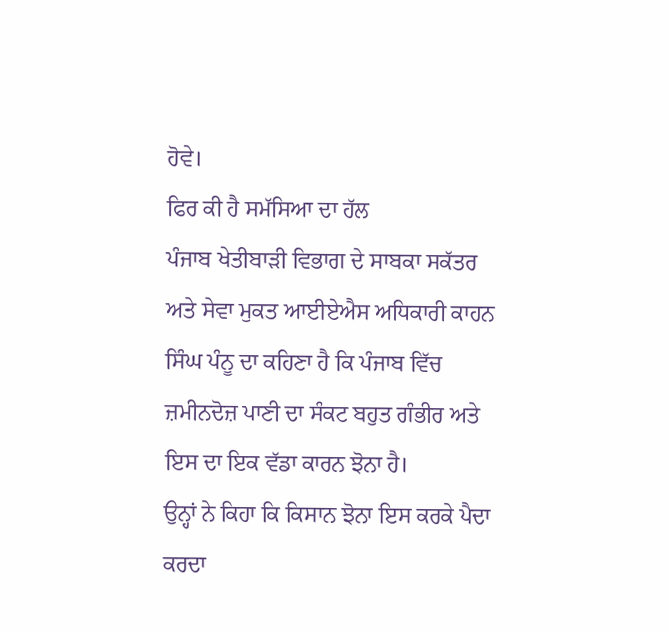ਹੋਵੇ।
ਫਿਰ ਕੀ ਹੈ ਸਮੱਸਿਆ ਦਾ ਹੱਲ
ਪੰਜਾਬ ਖੇਤੀਬਾੜੀ ਵਿਭਾਗ ਦੇ ਸਾਬਕਾ ਸਕੱਤਰ ਅਤੇ ਸੇਵਾ ਮੁਕਤ ਆਈਏਐਸ ਅਧਿਕਾਰੀ ਕਾਹਨ ਸਿੰਘ ਪੰਨੂ ਦਾ ਕਹਿਣਾ ਹੈ ਕਿ ਪੰਜਾਬ ਵਿੱਚ ਜ਼ਮੀਨਦੋਜ਼ ਪਾਣੀ ਦਾ ਸੰਕਟ ਬਹੁਤ ਗੰਭੀਰ ਅਤੇ ਇਸ ਦਾ ਇਕ ਵੱਡਾ ਕਾਰਨ ਝੋਨਾ ਹੈ।
ਉਨ੍ਹਾਂ ਨੇ ਕਿਹਾ ਕਿ ਕਿਸਾਨ ਝੋਨਾ ਇਸ ਕਰਕੇ ਪੈਦਾ ਕਰਦਾ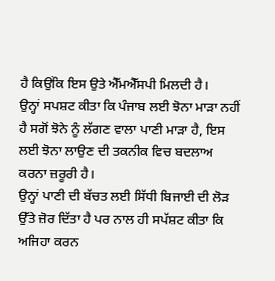ਹੈ ਕਿਉਂਕਿ ਇਸ ਉਤੇ ਐੱਮਐੱਸਪੀ ਮਿਲਦੀ ਹੈ।
ਉਨ੍ਹਾਂ ਸਪਸ਼ਟ ਕੀਤਾ ਕਿ ਪੰਜਾਬ ਲਈ ਝੋਨਾ ਮਾੜਾ ਨਹੀਂ ਹੈ ਸਗੋਂ ਝੋਨੇ ਨੂੰ ਲੱਗਣ ਵਾਲਾ ਪਾਣੀ ਮਾੜਾ ਹੈ, ਇਸ ਲਈ ਝੋਨਾ ਲਾਉਣ ਦੀ ਤਕਨੀਕ ਵਿਚ ਬਦਲਾਅ ਕਰਨਾ ਜ਼ਰੂਰੀ ਹੈ।
ਉਨ੍ਹਾਂ ਪਾਣੀ ਦੀ ਬੱਚਤ ਲਈ ਸਿੱਧੀ ਬਿਜਾਈ ਦੀ ਲੋੜ ਉੱਤੇ ਜ਼ੋਰ ਦਿੱਤਾ ਹੈ ਪਰ ਨਾਲ ਹੀ ਸਪੱਸ਼ਟ ਕੀਤਾ ਕਿ ਅਜਿਹਾ ਕਰਨ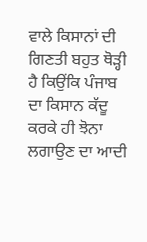ਵਾਲੇ ਕਿਸਾਨਾਂ ਦੀ ਗਿਣਤੀ ਬਹੁਤ ਥੋੜ੍ਹੀ ਹੈ ਕਿਉਂਕਿ ਪੰਜਾਬ ਦਾ ਕਿਸਾਨ ਕੱਦੂ ਕਰਕੇ ਹੀ ਝੋਨਾ ਲਗਾਉਣ ਦਾ ਆਦੀ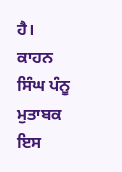ਹੈ।
ਕਾਹਨ ਸਿੰਘ ਪੰਨੂ ਮੁਤਾਬਕ ਇਸ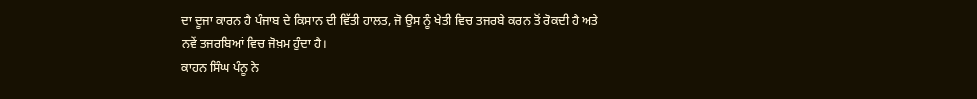ਦਾ ਦੂਜਾ ਕਾਰਨ ਹੈ ਪੰਜਾਬ ਦੇ ਕਿਸਾਨ ਦੀ ਵਿੱਤੀ ਹਾਲਤ, ਜੋ ਉਸ ਨੂੰ ਖੇਤੀ ਵਿਚ ਤਜਰਬੇ ਕਰਨ ਤੋਂ ਰੋਕਦੀ ਹੈ ਅਤੇ ਨਵੇਂ ਤਜਰਬਿਆਂ ਵਿਚ ਜੋਖ਼ਮ ਹੁੰਦਾ ਹੈ।
ਕਾਹਨ ਸਿੰਘ ਪੰਨੂ ਨੇ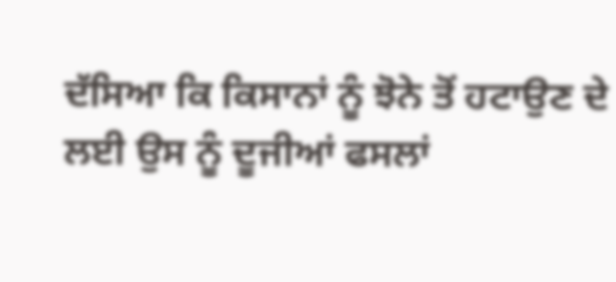ਦੱਸਿਆ ਕਿ ਕਿਸਾਨਾਂ ਨੂੰ ਝੋਨੇ ਤੋਂ ਹਟਾਉਣ ਦੇ ਲਈ ਉਸ ਨੂੰ ਦੂਜੀਆਂ ਫਸਲਾਂ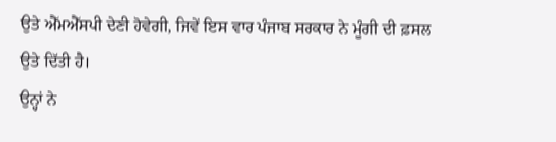ਉਤੇ ਐੱਮਐੱਸਪੀ ਦੇਣੀ ਹੋਵੇਗੀ, ਜਿਵੇਂ ਇਸ ਵਾਰ ਪੰਜਾਬ ਸਰਕਾਰ ਨੇ ਮੂੰਗੀ ਦੀ ਫ਼ਸਲ ਉਤੇ ਦਿੱਤੀ ਹੈ।
ਉਨ੍ਹਾਂ ਨੇ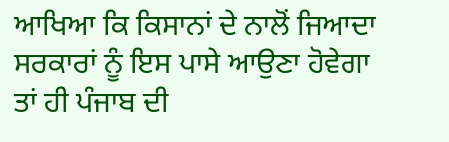ਆਖਿਆ ਕਿ ਕਿਸਾਨਾਂ ਦੇ ਨਾਲੋਂ ਜਿਆਦਾ ਸਰਕਾਰਾਂ ਨੂੰ ਇਸ ਪਾਸੇ ਆਉਣਾ ਹੋਵੇਗਾ ਤਾਂ ਹੀ ਪੰਜਾਬ ਦੀ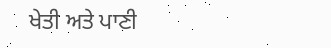ਖੇਤੀ ਅਤੇ ਪਾਣੀ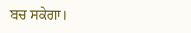ਬਚ ਸਕੇਗਾ।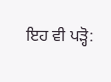ਇਹ ਵੀ ਪੜ੍ਹੋ: